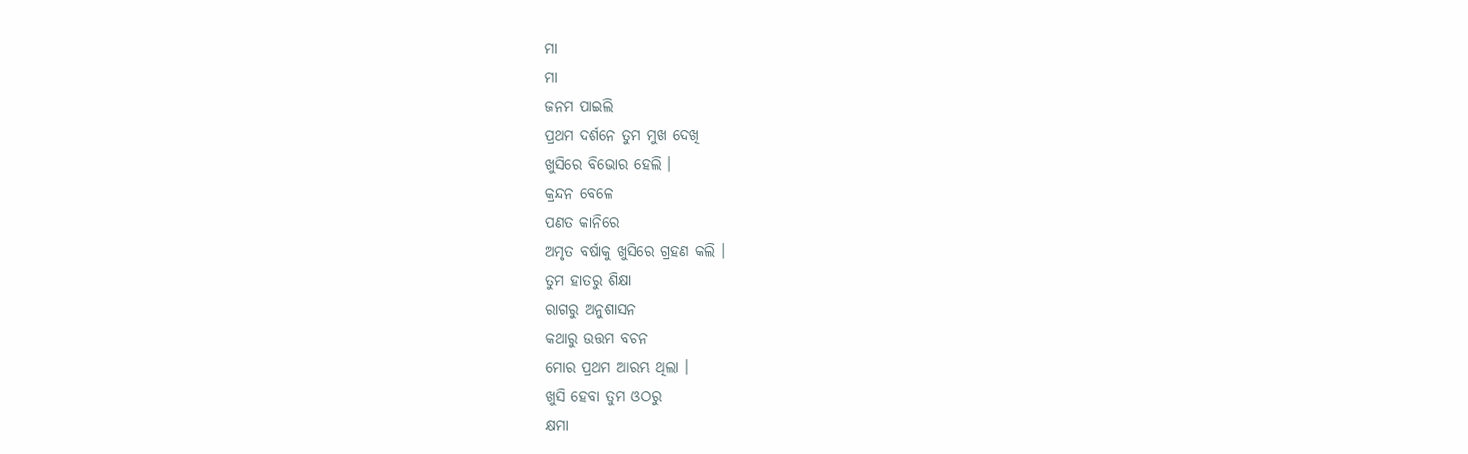ମା
ମା
ଜନମ ପାଇଲି
ପ୍ରଥମ ଦର୍ଶନେ ତୁମ ମୁଖ ଦେଖି
ଖୁସିରେ ବିଭୋର ହେଲି ।
କ୍ରନ୍ଦନ ବେଳେ
ପଣତ କାନିରେ
ଅମୃତ ବର୍ଷାକୁ ଖୁସିରେ ଗ୍ରହଣ କଲି ।
ତୁମ ହାତରୁ ଶିକ୍ଷା
ରାଗରୁ ଅନୁଶାସନ
କଥାରୁ ଉତ୍ତମ ବଚନ
ମୋର ପ୍ରଥମ ଆରମ୍ଭ ଥିଲା ।
ଖୁସି ହେବା ତୁମ ଓଠରୁ
କ୍ଷମା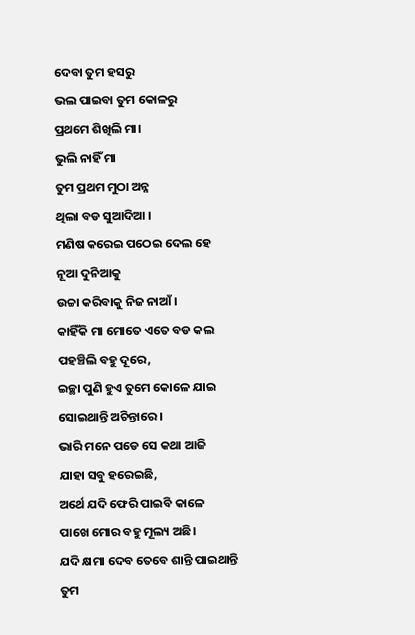ଦେବା ତୁମ ହସରୁ
ଭଲ ପାଇବା ତୁମ କୋଳରୁ
ପ୍ରଥମେ ଶିଖିଲି ମା।
ଭୁଲି ନାହିଁ ମା
ତୁମ ପ୍ରଥମ ମୁଠା ଅନ୍ନ
ଥିଲା ବଡ ସୁଆଦିଆ ।
ମଣିଷ କରେଇ ପଠେଇ ଦେଲ ହେ
ନୂଆ ଦୁନିଆକୁ
ଉଚ୍ଚା କରିବାକୁ ନିଜ ନାଆଁ ।
କାହିଁକି ମା ମୋତେ ଏତେ ବଡ କଲ
ପହଞ୍ଚିଲି ବହୁ ଦୂରେ,
ଇଚ୍ଛା ପୁଣି ହୁଏ ତୁମେ କୋଳେ ଯାଇ
ସୋଇଥାନ୍ତି ଅଚିନ୍ତାରେ ।
ଭାରି ମନେ ପଡେ ସେ କଥା ଆଜି
ଯାହା ସବୁ ହରେଇଛି,
ଅର୍ଥେ ଯଦି ଫେରି ପାଇବି କାଳେ
ପାଖେ ମୋର ବହୁ ମୂଲ୍ୟ ଅଛି।
ଯଦି କ୍ଷମା ଦେବ ତେବେ ଶାନ୍ତି ପାଇଥାନ୍ତି
ତୁମ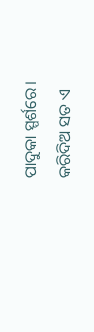ପାଦୁକା ସ୍ପର୍ଶରେ।
କରିଦିଅ ସତ ଏ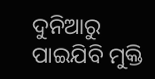ଦୁନିଆରୁ
ପାଇଯିବି ମୁକ୍ତି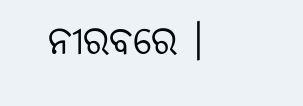ନୀରବରେ ।